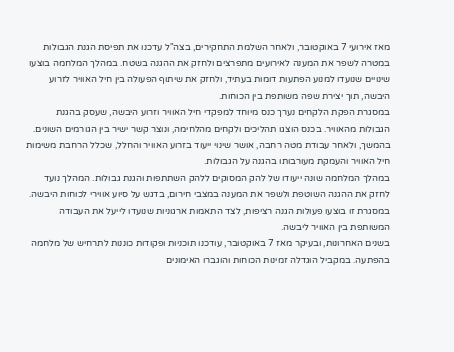מאז אירועי 7 באוקטובר, ולאחר השלמת התחקירים, בצה"ל עדכנו את תפיסת הגנת הגבולות במטרה לשפר את המענה לאירועים מתפרצים ולחזק את ההגנה בשטח. במהלך המלחמה בוצעו שינויים שנועדו למנוע הפתעות דומות בעתיד, ולחזק את שיתוף הפעולה בין חיל האוויר לזרוע היבשה, תוך יצירת שפה משותפת בין הכוחות.
במסגרת הפקת הלקחים נערך כנס מיוחד למפקדי חיל האוויר וזרוע היבשה, שעסק בהגנת הגבולות מהאוויר. בכנס הוצגו תהליכים ולקחים מהלחימה, ונוצר קשר ישיר בין הגורמים השונים. בהמשך, ולאחר עבודת מטה רחבה, אושר שינוי ייעוד בזרוע האוויר והחלל, שכלל הרחבת משימות חיל האוויר והעמקת מעורבותו בהגנה על הגבולות.
במהלך המלחמה שונה ייעודו של להק המסוקים ללהק השתתפות והגנת גבולות. המהלך נועד לחזק את ההגנה השוטפת ולשפר את המענה במצבי חירום, בדגש על סיוע אווירי לכוחות היבשה. במסגרת זו בוצעו פעולות הגנה רציפות, לצד התאמות ארגוניות שנועדו לייעל את העבודה המשותפת בין האוויר ליבשה.
בשנים האחרונות, ובעיקר מאז 7 באוקטובר, עודכנו תוכניות ופקודות כוננות לתרחיש של מלחמה בהפתעה. במקביל הוגדלה זמינות הכוחות והוגברו האימונים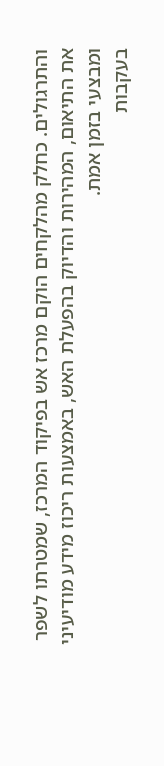והתרגולים. כחלק מהלקחים הוקם מרכז אש בפיקוד המרכז, שמטרתו לשפר את התיאום, המהירות והדיוק בהפעלת האש, באמצעות ריכוז מידע מודיעיני ומבצעי בזמן אמת.
בעקבות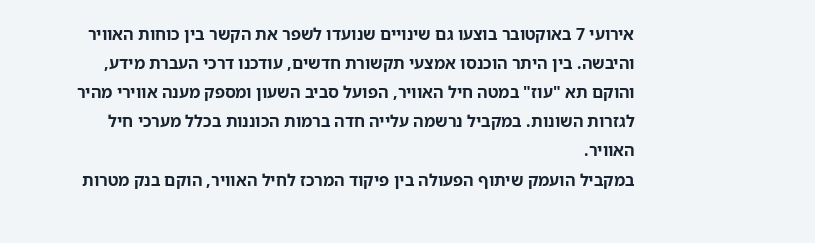אירועי 7 באוקטובר בוצעו גם שינויים שנועדו לשפר את הקשר בין כוחות האוויר והיבשה. בין היתר הוכנסו אמצעי תקשורת חדשים, עודכנו דרכי העברת מידע, והוקם תא "עוז" במטה חיל האוויר, הפועל סביב השעון ומספק מענה אווירי מהיר לגזרות השונות. במקביל נרשמה עלייה חדה ברמות הכוננות בכלל מערכי חיל האוויר.
במקביל הועמק שיתוף הפעולה בין פיקוד המרכז לחיל האוויר, הוקם בנק מטרות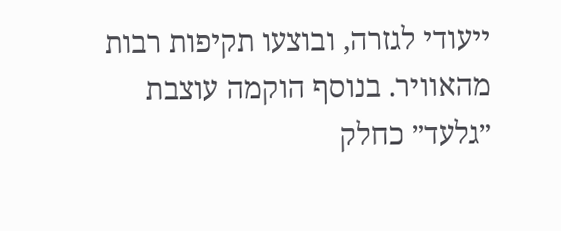ייעודי לגזרה, ובוצעו תקיפות רבות מהאוויר. בנוסף הוקמה עוצבת ״גלעד״ כחלק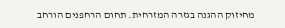מחיזוק ההגנה בגזרה המזרחית. תחום הרחפנים הורחב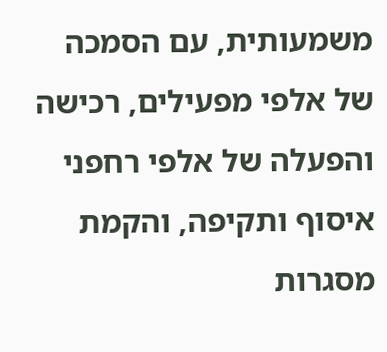משמעותית, עם הסמכה של אלפי מפעילים, רכישה והפעלה של אלפי רחפני איסוף ותקיפה, והקמת מסגרות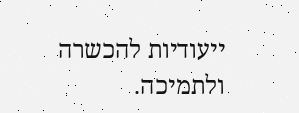ייעודיות להכשרה ולתמיכה.